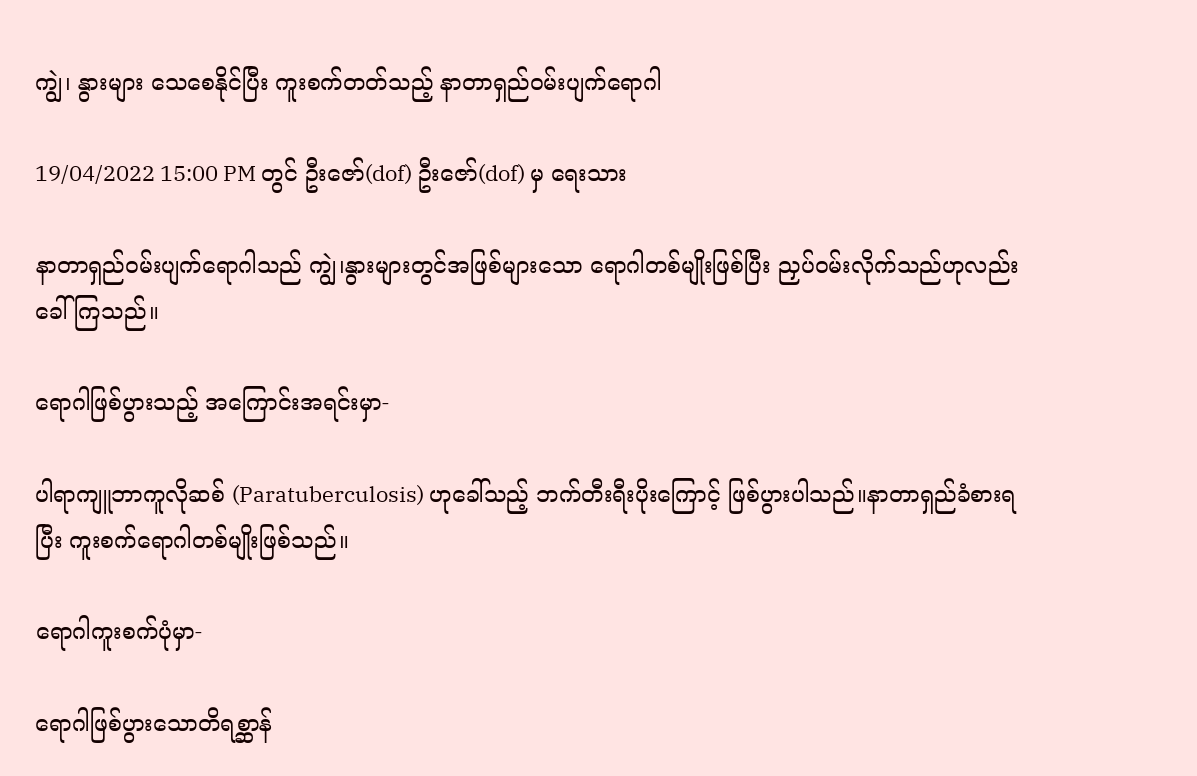ကျွဲ၊ နွားများ သေစေနိုင်ပြီး ကူးစက်တတ်သည့် နာတာရှည်ဝမ်းပျက်ရောဂါ

19/04/2022 15:00 PM တွင် ဦးဇော်(dof) ဦးဇော်(dof) မှ ရေးသား

နာတာရှည်ဝမ်းပျက်ရောဂါသည် ကျွဲ၊နွားများတွင်အဖြစ်များသော ရောဂါတစ်မျိုးဖြစ်ပြီး ညှပ်ဝမ်းလိုက်သည်ဟုလည်း ခေါ်ကြသည်။

ရောဂါဖြစ်ပွားသည့် အကြောင်းအရင်းမှာ-

ပါရာကျူဘာကူလိုဆစ် (Paratuberculosis) ဟုခေါ်သည့် ဘက်တီးရီးပိုးကြောင့် ဖြစ်ပွားပါသည်။နာတာရှည်ခံစားရပြီး ကူးစက်ရောဂါတစ်မျိုးဖြစ်သည်။

ရောဂါကူးစက်ပုံမှာ-

ရောဂါဖြစ်ပွားသောတိရစ္ဆာန်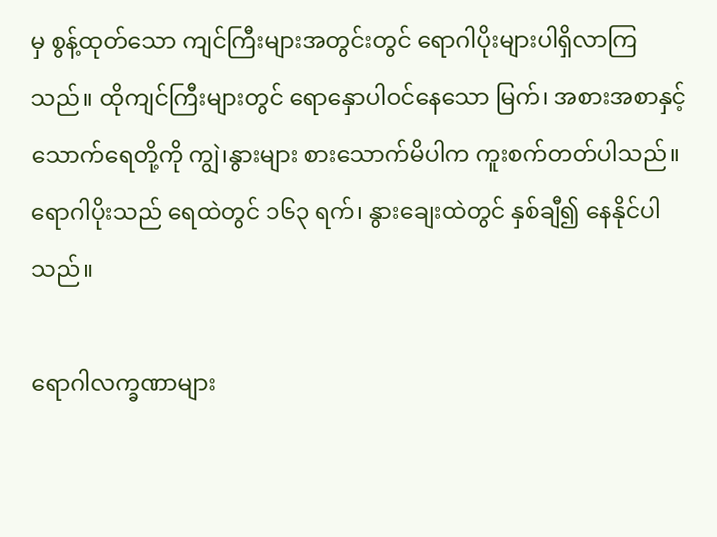မှ စွန့်ထုတ်သော ကျင်ကြီးများအတွင်းတွင် ရောဂါပိုးများပါရှိလာကြသည်။ ထိုကျင်ကြီးများတွင် ရောနှောပါဝင်နေသော မြက်၊ အစားအစာနှင့် သောက်ရေတို့ကို ကျွဲ၊နွားများ စားသောက်မိပါက ကူးစက်တတ်ပါသည်။ ရောဂါပိုးသည် ရေထဲတွင် ၁၆၃ ရက်၊ နွားချေးထဲတွင် နှစ်ချီ၍ နေနိုင်ပါသည်။

ရောဂါလက္ခဏာများ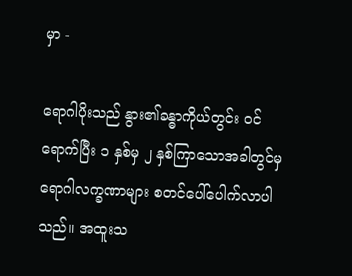မှာ -

ရောဂါပိုးသည် နွား၏ခန္ဓာကိုယ်တွင်း ဝင်ရောက်ပြီး ၁ နှစ်မှ ၂ နှစ်ကြာသောအခါတွင်မှ ရောဂါလက္ခဏာများ စတင်ပေါ်ပေါက်လာပါသည်။ အထူးသ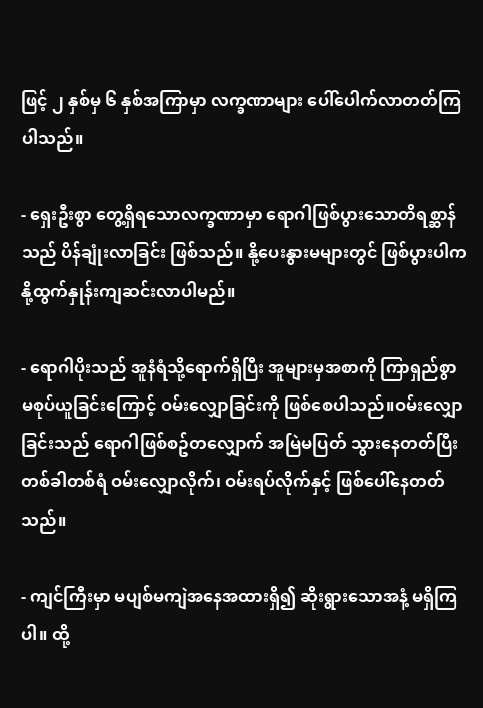ဖြင့် ၂ နှစ်မှ ၆ နှစ်အကြာမှာ လက္ခဏာများ ပေါ်ပေါက်လာတတ်ကြပါသည်။

- ရှေးဦးစွာ တွေ့ရှိရသောလက္ခဏာမှာ ရောဂါဖြစ်ပွားသောတိရစ္ဆာန်သည် ပိန်ချုံးလာခြင်း ဖြစ်သည်။ နို့ပေးနွားမများတွင် ဖြစ်ပွားပါက နို့ထွက်နှုန်းကျဆင်းလာပါမည်။

- ရောဂါပိုးသည် အူနံရံသို့ရောက်ရှိပြီး အူများမှအစာကို ကြာရှည်စွာ မစုပ်ယူခြင်းကြောင့် ဝမ်းလျှောခြင်းကို ဖြစ်စေပါသည်။ဝမ်းလျှောခြင်းသည် ရောဂါဖြစ်စဥ်တလျှောက် အမြဲမပြတ် သွားနေတတ်ပြီး တစ်ခါတစ်ရံ ဝမ်းလျှောလိုက်၊ ဝမ်းရပ်လိုက်နှင့် ဖြစ်ပေါ်နေတတ်သည်။

- ကျင်ကြီးမှာ မပျစ်မကျဲအနေအထားရှိ၍ ဆိုးရွားသောအနံ့ မရှိကြပါ။ ထို့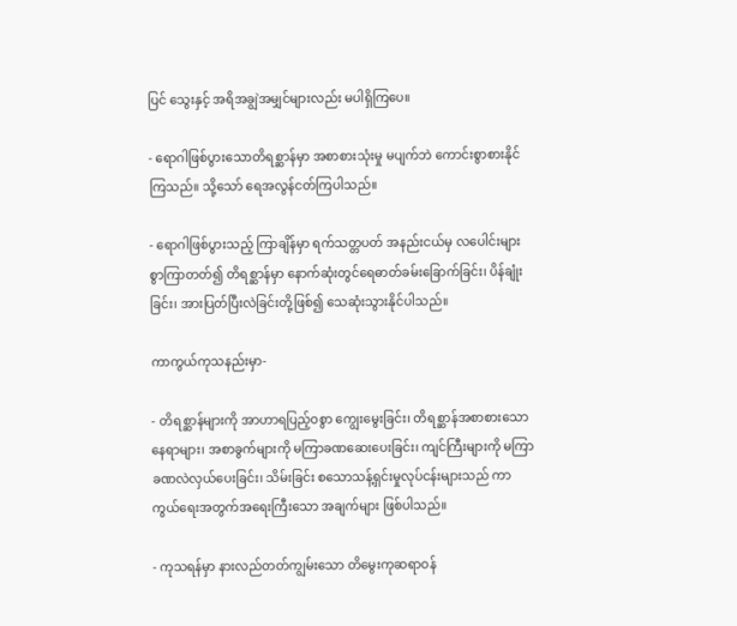ပြင် သွေးနှင့် အရိအချွဲအမျှင်များလည်း မပါရှိကြပေ။

- ရောဂါဖြစ်ပွားသောတိရစ္ဆာန်မှာ အစာစားသုံးမှု မပျက်ဘဲ ကောင်းစွာစားနိုင်ကြသည်။ သို့သော် ရေအလွန်ငတ်ကြပါသည်။

- ရောဂါဖြစ်ပွားသည့် ကြာချိန်မှာ ရက်သတ္တပတ် အနည်းငယ်မှ လပေါင်းများစွာကြာတတ်၍ တိရစ္ဆာန်မှာ နောက်ဆုံးတွင်ရေဓာတ်ခမ်းခြောက်ခြင်း၊ ပိန်ချုံးခြင်း၊ အားပြတ်ပြီးလဲခြင်းတို့ဖြစ်၍ သေဆုံးသွားနိုင်ပါသည်။

ကာကွယ်ကုသနည်းမှာ-

- တိရစ္ဆာန်များကို အာဟာရပြည့်ဝစွာ ကျွေးမွေးခြင်း၊ တိရစ္ဆာန်အစာစားသော နေရာများ၊ အစာခွက်များကို မကြာခဏဆေးပေးခြင်း၊ ကျင်ကြီးများကို မကြာခဏလဲလှယ်ပေးခြင်း၊ သိမ်းခြင်း စသောသန့်ရှင်းမှုလုပ်ငန်းများသည် ကာကွယ်ရေးအတွက်အရေးကြီးသော အချက်များ ဖြစ်ပါသည်။

- ကုသရန်မှာ နားလည်တတ်ကျွမ်းသော တိမွေးကုဆရာဝန်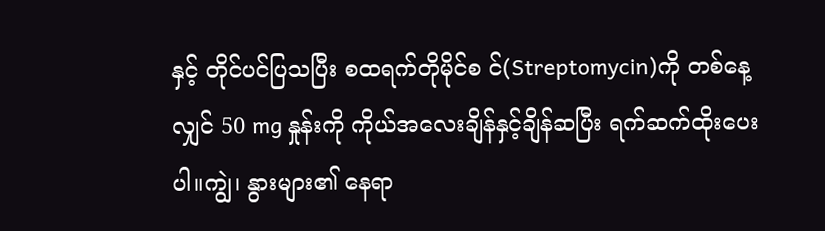နှင့် တိုင်ပင်ပြသပြီး စထရက်တိုမိုင်စ င်(Streptomycin)ကို တစ်နေ့လျှင် 50 mg နှုန်းကို ကိုယ်အလေးချိန်နှင့်ချိန်ဆပြီး ရက်ဆက်ထိုးပေးပါ။ကျွဲ၊ နွားများ၏ နေရာ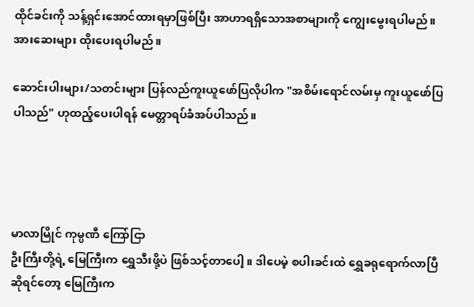ထိုင်ခင်းကို သန့်ရှင်းအောင်ထားရမှာဖြစ်ပြီး အာဟာရရှိသောအစာများကို ကျွေးမွေးရပါမည်။ အားဆေးများ ထိုးပေးရပါမည်။

ဆောင်းပါးများ/သတင်းများ ပြန်လည်ကူးယူဖော်ပြလိုပါက "အစိမ်းရောင်လမ်းမှ ကူးယူဖော်ပြပါသည်" ဟုထည့်ပေးပါရန် မေတ္တာရပ်ခံအပ်ပါသည်။




မာလာမြိုင် ကုမ္ပဏီ ကြော်ငြာ
ဦးကြီးတို့ရဲ့ မြေကြီးက ရွှေသီးဖို့ပဲ ဖြစ်သင့်တာပေါ့။ ဒါပေမဲ့ စပါးခင်းထဲ ရွှေခရုရောက်လာပြီဆိုရင်တော့ မြေကြီးက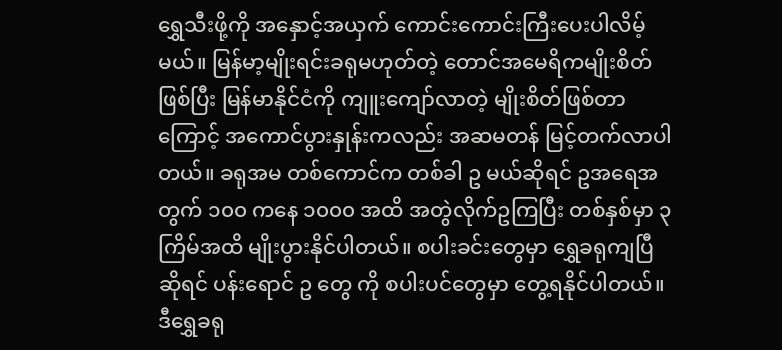ရွှေသီးဖို့ကို အနှောင့်အယှက် ကောင်းကောင်းကြီးပေးပါလိမ့်မယ်။ မြန်မာ့မျိုးရင်းခရုမဟုတ်တဲ့ တောင်အမေရိကမျိုးစိတ်ဖြစ်ပြီး မြန်မာနိုင်ငံကို ကျူးကျော်လာတဲ့ မျိုးစိတ်ဖြစ်တာကြောင့် အကောင်ပွားနှုန်းကလည်း အဆမတန် မြင့်တက်လာပါတယ်။ ခရုအမ တစ်ကောင်က တစ်ခါ ဥ မယ်ဆိုရင် ဥအရေအတွက် ၁၀၀ ကနေ ၁၀၀၀ အထိ အတွဲလိုက်ဥကြပြီး တစ်နှစ်မှာ ၃ ကြိမ်အထိ မျိုးပွားနိုင်ပါတယ်။ စပါးခင်းတွေမှာ ရွှေခရုကျပြီဆိုရင် ပန်းရောင် ဥ တွေ ကို စပါးပင်တွေမှာ တွေ့ရနိုင်ပါတယ်။ ဒီရွှေခရု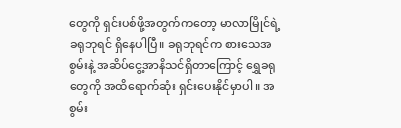တွေကို ရှင်းပစ်ဖို့အတွက်ကတော့ မာလာမြိုင်ရဲ့ ခရုဘုရင် ရှိနေပါပြီ။ ခရုဘုရင်က စားသေအစွမ်းနဲ့ အဆိပ်ငွေ့အာနိသင်ရှိတာကြောင့် ရွှေခရုတွေကို အထိရောက်ဆုံး ရှင်းပေးနိုင်မှာပါ။ အစွမ်း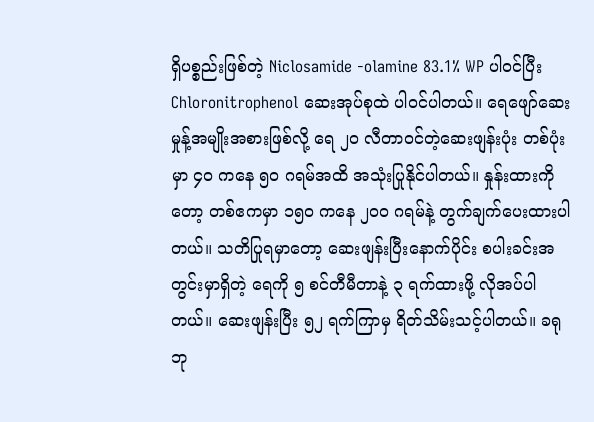ရှိပစ္စည်းဖြစ်တဲ့ Niclosamide -olamine 83.1% WP ပါဝင်ပြီး Chloronitrophenol ဆေးအုပ်စုထဲ ပါဝင်ပါတယ်။ ရေဖျော်ဆေးမှုန့်အမျိုးအစားဖြစ်လို့ ရေ ၂၀ လီတာဝင်တဲ့ဆေးဖျန်းပုံး တစ်ပုံးမှာ ၄၀ ကနေ ၅၀ ဂရမ်အထိ အသုံးပြုနိုင်ပါတယ်။ နှုန်းထားကိုတော့ တစ်ဧကမှာ ၁၅၀ ကနေ ၂၀၀ ဂရမ်နဲ့ တွက်ချက်ပေးထားပါတယ်။ သတိပြုရမှာတော့ ဆေးဖျန်းပြီးနောက်ပိုင်း စပါးခင်းအတွင်းမှာရှိတဲ့ ရေကို ၅ စင်တီမီတာနဲ့ ၃ ရက်ထားဖို့ လိုအပ်ပါတယ်။ ဆေးဖျန်းပြီး ၅၂ ရက်ကြာမှ ရိတ်သိမ်းသင့်ပါတယ်။ ခရုဘု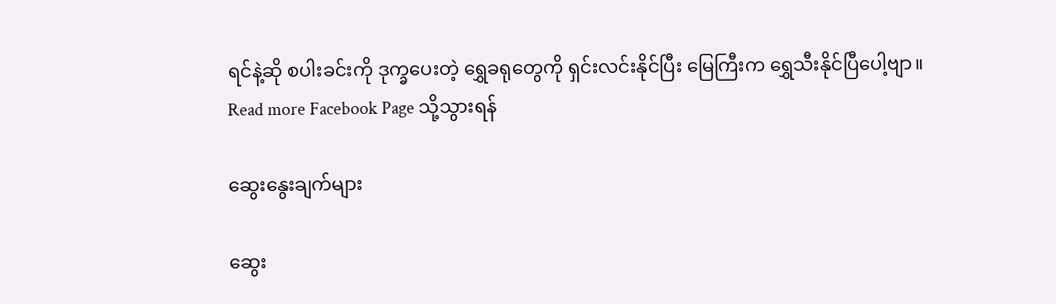ရင်နဲ့ဆို စပါးခင်းကို ဒုက္ခပေးတဲ့ ရွှေခရုတွေကို ရှင်းလင်းနိုင်ပြီး မြေကြီးက ရွှေသီးနိုင်ပြီပေါ့ဗျာ။
Read more Facebook Page သို့သွားရန်

ဆွေးနွေးချက်များ

ဆွေး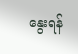နွေးရန်